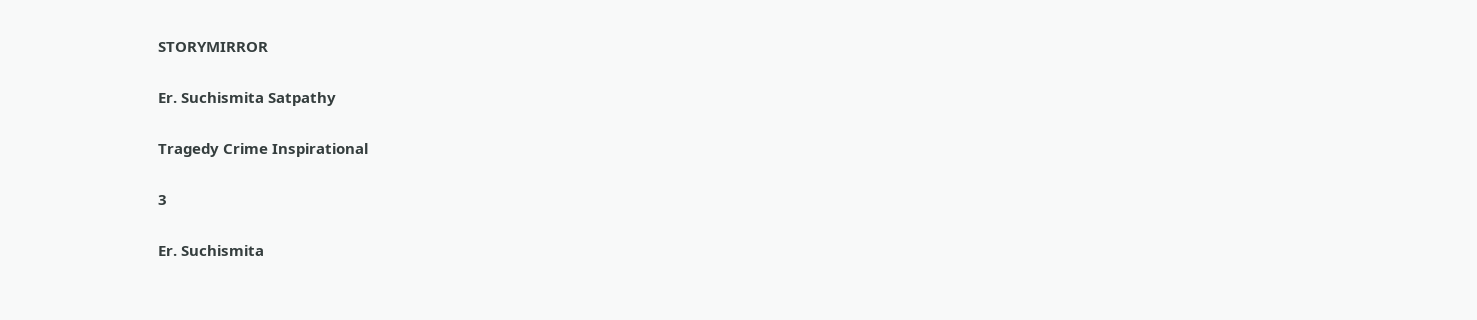STORYMIRROR

Er. Suchismita Satpathy

Tragedy Crime Inspirational

3

Er. Suchismita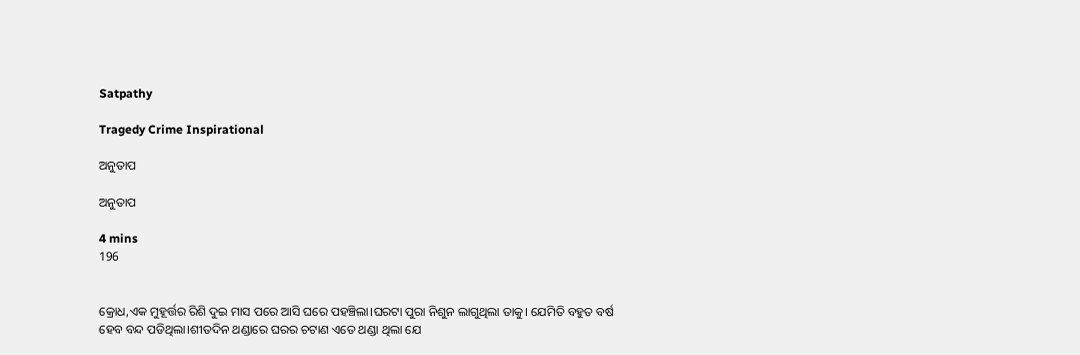Satpathy

Tragedy Crime Inspirational

ଅନୁତାପ

ଅନୁତାପ

4 mins
196


କ୍ରୋଧ,ଏକ ମୁହୂର୍ତ୍ତର ରିଶି ଦୁଇ ମାସ ପରେ ଆସି ଘରେ ପହଞ୍ଚିଲା।ଘରଟା ପୁରା ନିଶୁନ ଲାଗୁଥିଲା ତାକୁ। ଯେମିତି ବହୁତ ବର୍ଷ ହେବ ବନ୍ଦ ପଡିଥିଲା।ଶୀତଦିନ ଥଣ୍ଡାରେ ଘରର ଚଟାଣ ଏତେ ଥଣ୍ଡା ଥିଲା ଯେ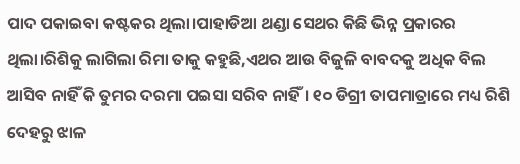ପାଦ ପକାଇବା କଷ୍ଟକର ଥିଲା।ପାହାଡିଆ ଥଣ୍ଡା ସେଥର କିଛି ଭିନ୍ନ ପ୍ରକାରର ଥିଲା।ରିଶିକୁ ଲାଗିଲା ରିମା ତାକୁ କହୁଛି,ଏଥର ଆଉ ବିଜୁଳି ବାବଦକୁ ଅଧିକ ବିଲ ଆସିବ ନାହିଁ କି ତୁମର ଦରମା ପଇସା ସରିବ ନାହିଁ। ୧୦ ଡିଗ୍ରୀ ତାପମାତ୍ରାରେ ମଧ୍ୟ ରିଶି ଦେହରୁ ଝାଳ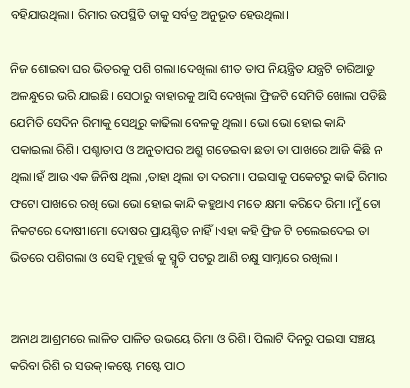ବହିଯାଉଥିଲା। ରିମାର ଉପସ୍ଥିତି ତାକୁ ସର୍ବତ୍ର ଅନୁଭୂତ ହେଉଥିଲା।

ନିଜ ଶୋଇବା ଘର ଭିତରକୁ ପଶି ଗଲା।ଦେଖିଲା ଶୀତ ତାପ ନିୟନ୍ତ୍ରିତ ଯନ୍ତ୍ରଟି ଚାରିଆଡୁ ଅଳନ୍ଧୁରେ ଭରି ଯାଇଛି। ସେଠାରୁ ବାହାରକୁ ଆସି ଦେଖିଲା ଫ୍ରିଜଟି ସେମିତି ଖୋଲା ପଡିଛି ଯେମିତି ସେଦିନ ରିମାକୁ ସେଥିରୁ କାଢିଲା ବେଳକୁ ଥିଲା। ଭୋ ଭୋ ହୋଇ କାନ୍ଦି ପକାଇଲା ରିଶି। ପଶ୍ଚାତାପ ଓ ଅନୁତାପର ଅଶ୍ରୁ ଗଡେଇବା ଛଡା ତା ପାଖରେ ଆଜି କିଛି ନ ଥିଲା।ହଁ ଆଉ ଏକ ଜିନିଷ ଥିଲା ,ତାହା ଥିଲା ତା ଦରମା। ପଇସାକୁ ପକେଟରୁ କାଢି ରିମାର ଫଟୋ ପାଖରେ ରଖି ଭୋ ଭୋ ହୋଇ କାନ୍ଦି କହୁଥାଏ ମତେ କ୍ଷମା କରିଦେ ରିମା ।ମୁଁ ତୋ ନିକଟରେ ଦୋଷୀ।ମୋ ଦୋଷର ପ୍ରାୟଶ୍ଚିତ ନାହିଁ।ଏହା କହି ଫ୍ରିଜ ଟି ଚଲେଇଦେଇ ତା ଭିତରେ ପଶିଗଲା ଓ ସେହି ମୁହୂର୍ତ୍ତ କୁ ସ୍ମୃତି ପଟରୁ ଆଣି ଚକ୍ଷୁ ସାମ୍ନାରେ ରଖିଲା ।


ଅନାଥ ଆଶ୍ରମରେ ଲାଳିତ ପାଳିତ ଉଭୟେ ରିମା ଓ ରିଶି। ପିଲାଟି ଦିନରୁ ପଇସା ସଞ୍ଚୟ କରିବା ରିଶି ର ସଉକ୍।କଷ୍ଟେ ମଷ୍ଟେ ପାଠ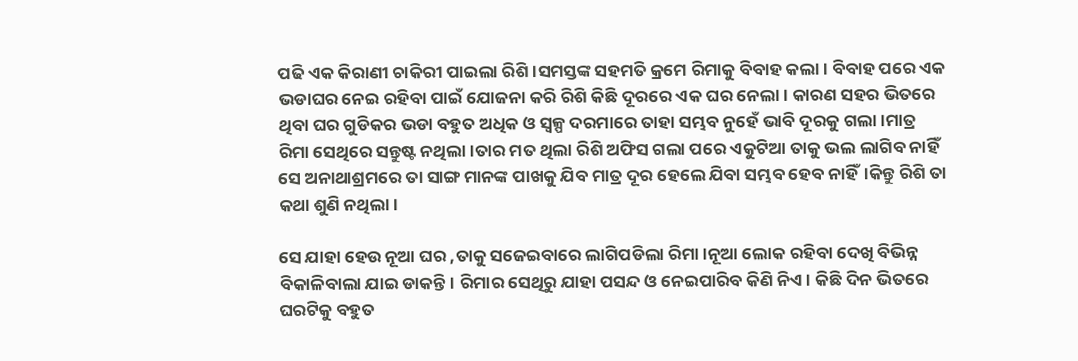ପଢି ଏକ କିରାଣୀ ଚାକିରୀ ପାଇଲା ରିଶି।ସମସ୍ତଙ୍କ ସହମତି କ୍ରମେ ରିମାକୁ ବିବାହ କଲା। ବିବାହ ପରେ ଏକ ଭଡାଘର ନେଇ ରହିବା ପାଇଁ ଯୋଜନା କରି ରିଶି କିଛି ଦୂରରେ ଏକ ଘର ନେଲା। କାରଣ ସହର ଭିତରେ ଥିବା ଘର ଗୁଡିକର ଭଡା ବହୁତ ଅଧିକ ଓ ସ୍ୱଳ୍ପ ଦରମାରେ ତାହା ସମ୍ଭବ ନୁହେଁ ଭାବି ଦୂରକୁ ଗଲା।ମାତ୍ର ରିମା ସେଥିରେ ସନ୍ତୁଷ୍ଟ ନଥିଲା।ତାର ମତ ଥିଲା ରିଶି ଅଫିସ ଗଲା ପରେ ଏକୁଟିଆ ତାକୁ ଭଲ ଲାଗିବ ନାହିଁ ସେ ଅନାଥାଶ୍ରମରେ ତା ସାଙ୍ଗ ମାନଙ୍କ ପାଖକୁ ଯିବ ମାତ୍ର ଦୂର ହେଲେ ଯିବା ସମ୍ଭବ ହେବ ନାହିଁ।କିନ୍ତୁ ରିଶି ତା କଥା ଶୁଣି ନଥିଲା।

ସେ ଯାହା ହେଉ ନୂଆ ଘର ,ତାକୁ ସଜେଇବାରେ ଲାଗିପଡିଲା ରିମା।ନୂଆ ଲୋକ ରହିବା ଦେଖି ବିଭିନ୍ନ ବିକାଳିବାଲା ଯାଇ ଡାକନ୍ତି। ରିମାର ସେଥିରୁ ଯାହା ପସନ୍ଦ ଓ ନେଇପାରିବ କିଣି ନିଏ। କିଛି ଦିନ ଭିତରେ ଘରଟିକୁ ବହୁତ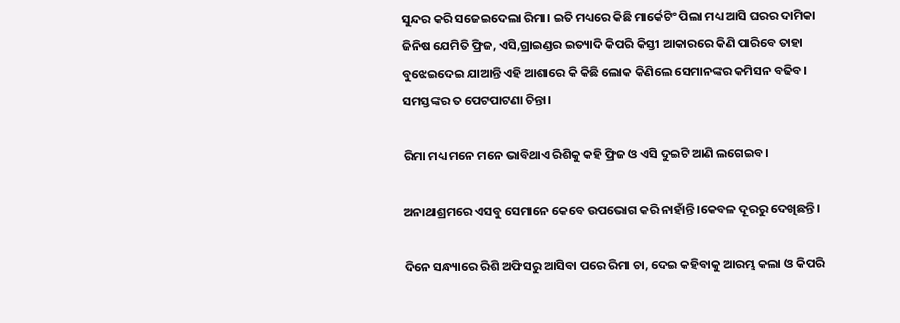ସୁନ୍ଦର କରି ସଜେଇଦେଲା ରିମା। ଇତି ମଧ୍ୟରେ କିଛି ମାର୍କେଟିଂ ପିଲା ମଧ୍ୟ ଆସି ଘରର ଦାମିକା ଜିନିଷ ଯେମିତି ଫ୍ରିଜ, ଏସି,ଗ୍ରାଇଣ୍ଡର ଇତ୍ୟାଦି କିପରି କିସ୍ତୀ ଆକାରରେ କିଣି ପାରିବେ ତାହା ବୁଝେଇଦେଇ ଯାଆନ୍ତି ଏହି ଆଶାରେ କି କିଛି ଲୋକ କିଣିଲେ ସେମାନଙ୍କର କମିସନ ବଢିବ। ସମସ୍ତଙ୍କର ତ ପେଟପାଟଣା ଚିନ୍ତା।

ରିମା ମଧ୍ୟ ମନେ ମନେ ଭାବିଥାଏ ରିଶିକୁ କହି ଫ୍ରିଜ ଓ ଏସି ଦୁଇଟି ଆଣି ଲଗେଇବ।

ଅନାଥାଶ୍ରମରେ ଏସବୁ ସେମାନେ କେବେ ଉପଭୋଗ କରି ନାହାଁନ୍ତି।କେବଳ ଦୂରରୁ ଦେଖିଛନ୍ତି।

ଦିନେ ସନ୍ଧ୍ୟାରେ ରିଶି ଅଫିସରୁ ଆସିବା ପରେ ରିମା ଚା, ଦେଇ କହିବାକୁ ଆରମ୍ଭ କଲା ଓ କିପରି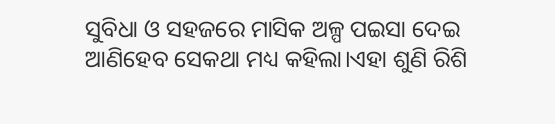ସୁବିଧା ଓ ସହଜରେ ମାସିକ ଅଳ୍ପ ପଇସା ଦେଇ ଆଣିହେବ ସେକଥା ମଧ୍ୟ କହିଲା।ଏହା ଶୁଣି ରିଶି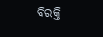ବିରକ୍ତି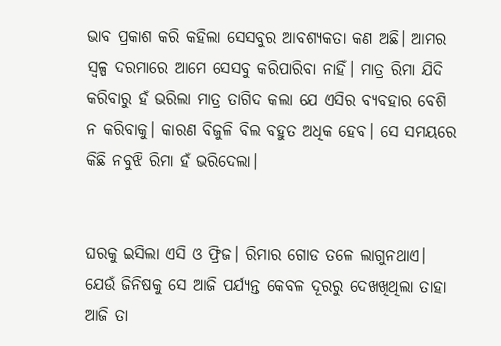ଭାବ ପ୍ରକାଶ କରି କହିଲା ସେସବୁର ଆବଶ୍ୟକତା କଣ ଅଛି। ଆମର ସ୍ୱଳ୍ପ ଦରମାରେ ଆମେ ସେସବୁ କରିପାରିବା ନାହିଁ। ମାତ୍ର ରିମା ଯିଦି କରିବାରୁ ହଁ ଭରିଲା ମାତ୍ର ତାଗିଦ କଲା ଯେ ଏସିର ବ୍ୟବହାର ବେଶି ନ କରିବାକୁ। କାରଣ ବିଜୁଳି ବିଲ ବହୁତ ଅଧିକ ହେବ। ସେ ସମୟରେ କିଛି ନବୁଝି ରିମା ହଁ ଭରିଦେଲା।


ଘରକୁ ଇସିଲା ଏସି ଓ ଫ୍ରିଜ। ରିମାର ଗୋଡ ତଳେ ଲାଗୁନଥାଏ। ଯେଉଁ ଜିନିଷକୁ ସେ ଆଜି ପର୍ଯ୍ୟନ୍ତ କେବଳ ଦୂରରୁ ଦେଖଖିଥିଲା ତାହା ଆଜି ତା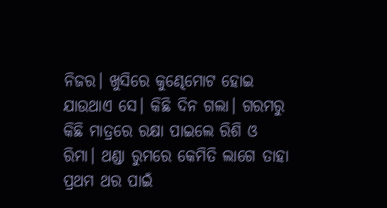ନିଜର। ଖୁସିରେ କୁଣ୍ଢେମୋଟ ହୋଇ ଯାଉଥାଏ ସେ। କିଛି ଦିନ ଗଲା। ଗରମରୁ କିଛି ମାତ୍ରରେ ରକ୍ଷା ପାଇଲେ ରିଶି ଓ ରିମା। ଥଣ୍ଡା ରୁମରେ କେମିତି ଲାଗେ ତାହା ପ୍ରଥମ ଥର ପାଇଁ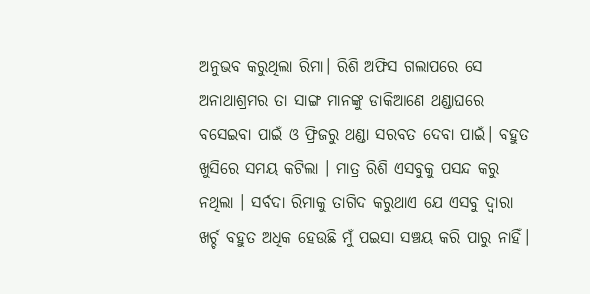ଅନୁଭବ କରୁଥିଲା ରିମା। ରିଶି ଅଫିସ ଗଲାପରେ ସେ ଅନାଥାଶ୍ରମର ତା ସାଙ୍ଗ ମାନଙ୍କୁ ଡାକିଆଣେ ଥଣ୍ଡାଘରେ ବସେଇବା ପାଇଁ ଓ ଫ୍ରିଜରୁ ଥଣ୍ଡା ସରବତ ଦେବା ପାଇଁ। ବହୁତ ଖୁସିରେ ସମୟ କଟିଲା । ମାତ୍ର ରିଶି ଏସବୁକୁ ପସନ୍ଦ କରୁ ନଥିଲା । ସର୍ବଦା ରିମାକୁ ତାଗିଦ କରୁଥାଏ ଯେ ଏସବୁ ଦ୍ୱାରା ଖର୍ଚ୍ଚ ବହୁତ ଅଧିକ ହେଉଛି ମୁଁ ପଇସା ସଞ୍ଚୟ କରି ପାରୁ ନାହିଁ।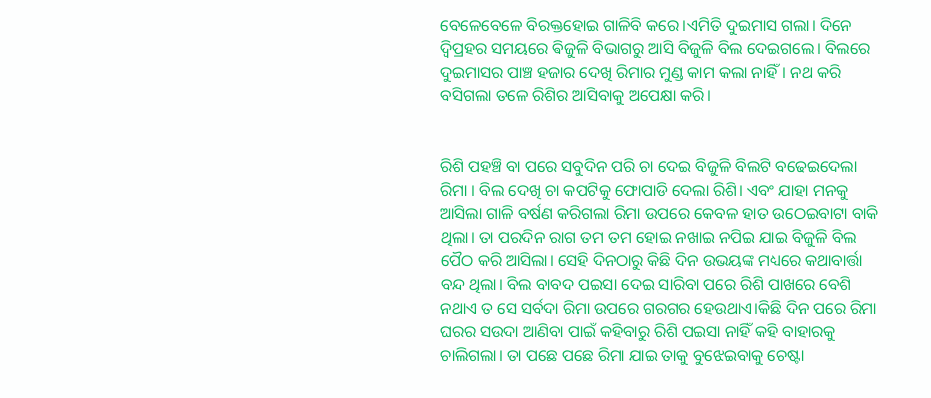ବେଳେବେଳେ ବିରକ୍ତହୋଇ ଗାଳିବି କରେ।ଏମିତି ଦୁଇମାସ ଗଲା। ଦିନେ ଦ୍ୱିପ୍ରହର ସମୟରେ ଵିଜୁଳି ବିଭାଗରୁ ଆସି ବିଜୁଳି ବିଲ ଦେଇଗଲେ। ବିଲରେ ଦୁଇମାସର ପାଞ୍ଚ ହଜାର ଦେଖି ରିମାର ମୁଣ୍ଡ କାମ କଲା ନାହିଁ। ନଥ କରି ବସିଗଲା ତଳେ ରିଶିର ଆସିବାକୁ ଅପେକ୍ଷା କରି।


ରିଶି ପହଞ୍ଚି ବା ପରେ ସବୁଦିନ ପରି ଚା ଦେଇ ବିଜୁଳି ବିଲଟି ବଢେଇଦେଲା ରିମା । ବିଲ ଦେଖି ଚା କପଟିକୁ ଫୋପାଡି ଦେଲା ରିଶି। ଏବଂ ଯାହା ମନକୁ ଆସିଲା ଗାଳି ବର୍ଷଣ କରିଗଲା ରିମା ଉପରେ କେବଳ ହାତ ଉଠେଇବାଟା ବାକି ଥିଲା। ତା ପରଦିନ ରାଗ ତମ ତମ ହୋଇ ନଖାଇ ନପିଇ ଯାଇ ବିଜୁଳି ବିଲ ପୈଠ କରି ଆସିଲା। ସେହି ଦିନଠାରୁ କିଛି ଦିନ ଉଭୟଙ୍କ ମଧ୍ୟରେ କଥାବାର୍ତ୍ତା ବନ୍ଦ ଥିଲା। ବିଲ ବାବଦ ପଇସା ଦେଇ ସାରିବା ପରେ ରିଶି ପାଖରେ ବେଶି ନଥାଏ ତ ସେ ସର୍ବଦା ରିମା ଉପରେ ଗରଗର ହେଉଥାଏ।କିଛି ଦିନ ପରେ ରିମା ଘରର ସଉଦା ଆଣିବା ପାଇଁ କହିବାରୁ ରିଶି ପଇସା ନାହିଁ କହି ବାହାରକୁ ଚାଲିଗଲା। ତା ପଛେ ପଛେ ରିମା ଯାଇ ତାକୁ ବୁଝେଇବାକୁ ଚେଷ୍ଟା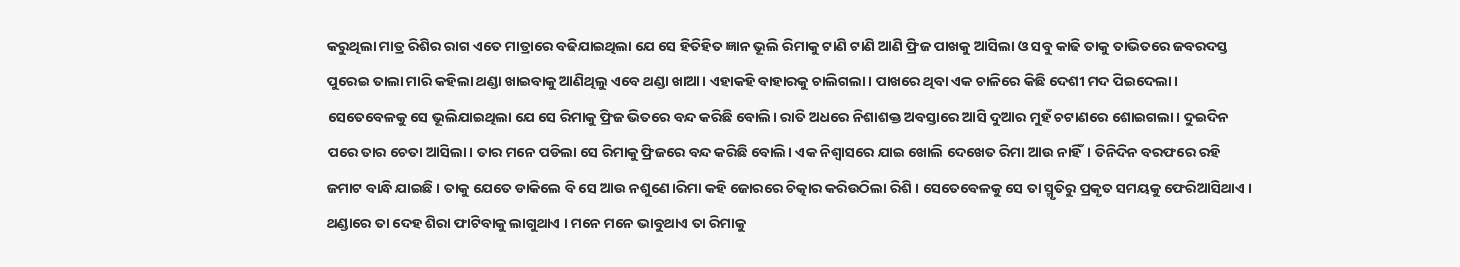କରୁଥିଲା ମାତ୍ର ରିଶିର ରାଗ ଏତେ ମାତ୍ରାରେ ବଢିଯାଇଥିଲା ଯେ ସେ ହିତିହିତ ଜ୍ଞାନ ଭୂଲି ରିମାକୁ ଟାଣି ଟାଣି ଆଣି ଫ୍ରିଜ ପାଖକୁ ଆସିଲା ଓ ସବୁ କାଢି ତାକୁ ତାଭିତରେ ଜବରଦସ୍ତ ପୁରେଇ ତାଲା ମାରି କହିଲା ଥଣ୍ଡା ଖାଇବାକୁ ଆଣିଥିଲୁ ଏବେ ଥଣ୍ଡା ଖାଆ। ଏହାକହି ବାହାରକୁ ଚାଲିଗଲା। ପାଖରେ ଥିବା ଏକ ଚାଳିରେ କିଛି ଦେଶୀ ମଦ ପିଇଦେଲା। ସେତେବେଳକୁ ସେ ଭୂଲିଯାଇଥିଲା ଯେ ସେ ରିମାକୁ ଫ୍ରିଜ ଭିତରେ ବନ୍ଦ କରିଛି ବୋଲି। ରାତି ଅଧରେ ନିଶାଶକ୍ତ ଅବସ୍ତାରେ ଆସି ଦୁଆର ମୁହଁ ଚଟାଣରେ ଶୋଇଗଲା। ଦୁଇଦିନ ପରେ ତାର ଚେତା ଆସିଲା। ତାର ମନେ ପଡିଲା ସେ ରିମାକୁ ଫ୍ରିଜରେ ବନ୍ଦ କରିଛି ବୋଲି। ଏକ ନିଶ୍ୱାସରେ ଯାଇ ଖୋଲି ଦେଖେତ ରିମା ଆଉ ନାହିଁ। ତିନିଦିନ ବରଫରେ ରହି ଜମାଟ ବାନ୍ଧି ଯାଇଛି । ତାକୁ ଯେତେ ଡାକିଲେ ବି ସେ ଆଉ ନଶୁଣେ।ରିମା କହି ଜୋରରେ ଚିତ୍କାର କରିଉଠିଲା ରିଶି । ସେତେବେଳକୁ ସେ ତା ସ୍ମୃତିରୁ ପ୍ରକୃତ ସମୟକୁ ଫେରିଆସିଥାଏ । ଥଣ୍ଡାରେ ତା ଦେହ ଶିରା ଫାଟିବାକୁ ଲାଗୁଥାଏ । ମନେ ମନେ ଭାବୁଥାଏ ତା ରିମାକୁ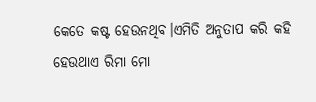କେତେ କଷ୍ଟ ହେଉନଥିବ।ଏମିତି ଅନୁତାପ କରି କହି ହେଉଥାଏ ରିମା ମୋ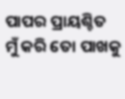ପାପର ପ୍ରାୟଶ୍ଚିତ ମୁଁ କରି ତୋ ପାଖକୁ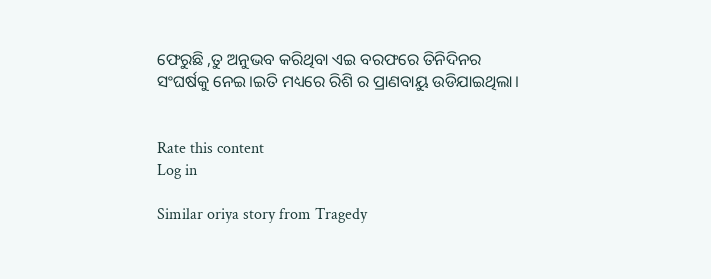ଫେରୁଛି ,ତୁ ଅନୁଭବ କରିଥିବା ଏଇ ବରଫରେ ତିନିଦିନର ସଂଘର୍ଷକୁ ନେଇ।ଇତି ମଧ୍ୟରେ ରିଶି ର ପ୍ରାଣବାୟୁ ଉଡିଯାଇଥିଲା।


Rate this content
Log in

Similar oriya story from Tragedy